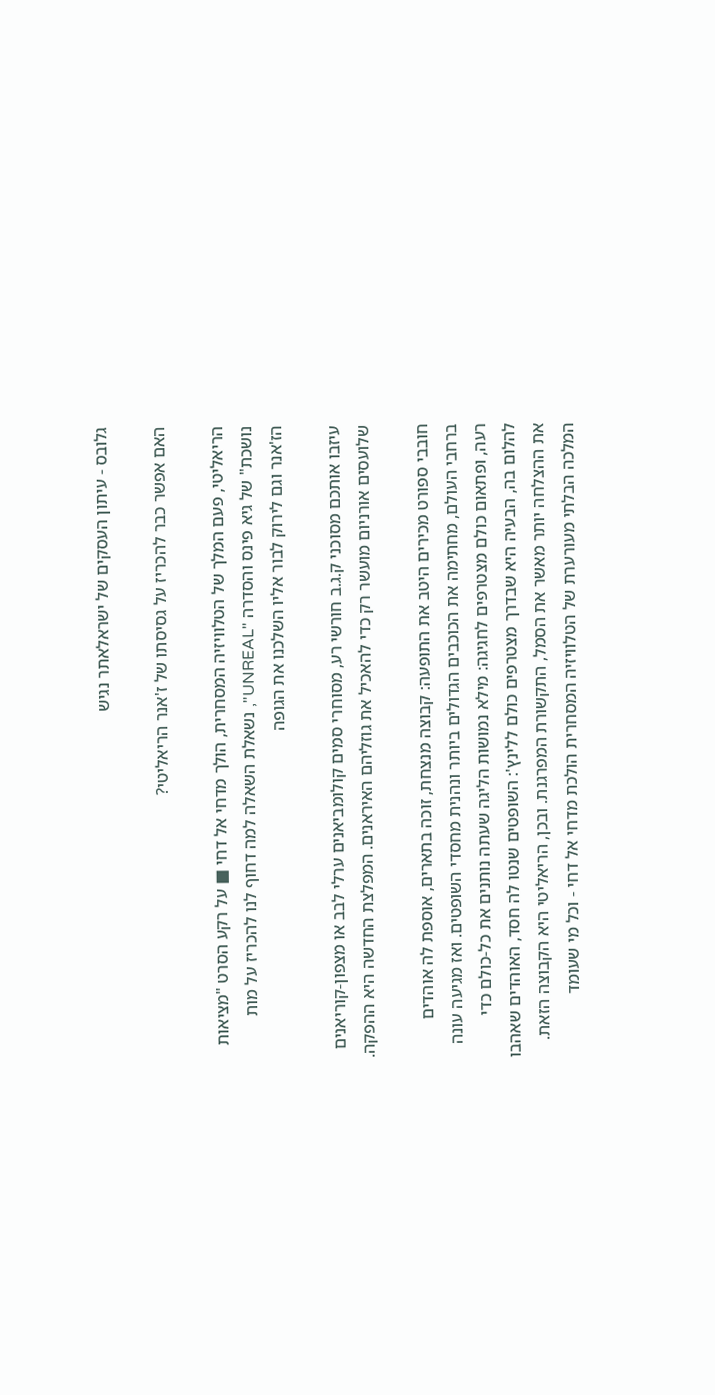גלובס - עיתון העסקים של ישראלאתר נגיש

האם אפשר כבר להכריז על גסיסתו של ז'אנר הריאליטי?

הריאליטי, פעם המלך של הטלוויזיה המסחרית, הולך מדחי אל דחי ■ על רקע הסרט "מציאות נושכת" של גיא פינס והסדרה "UNREAL", נשאלת השאלה למה דחוף לנו להכריז על מות הז'אנר וגם לירוק לבור אליו השלכנו את הגופה

עיזבו אותכם מסוכני ק.ג.ב חורשי רע, מסוחרי סמים קולומביאנים ערלי לבב או מצפון-קוריאנים שלועסים אורניום מועשר רק כדי להאכיל את גוזליהם האיראנים. המפלצת החדשה היא ההפקה.

חובבי ספורט מכירים היטב את התופעה: קבוצה מנצחת, זוכה בתארים, אוספת לה אוהדים ברחבי העולם, מחתימה את הכוכבים הגדולים ביותר ונהנית מחסדי השופטים. ואז מגיעה עונה רעה, ופתאום כולם מצטרפים לחגיגה: מילא נמושות הליגה שעתה נותנים את כל-כולם כדי להלום בה, הבעיה היא שבדרך מצטרפים כולם ללינץ': השופטים שנטו לה חסד, האוהדים שאהבו את ההצלחה יותר מאשר את הסמל, התקשורת המפרגנת. ובכן, הריאליטי היא הקבוצה הזאת. המלכה הבלתי מעורערת של הטלוויזיה המסחרית הולכת מדחי אל דחי - וכל מי שעומד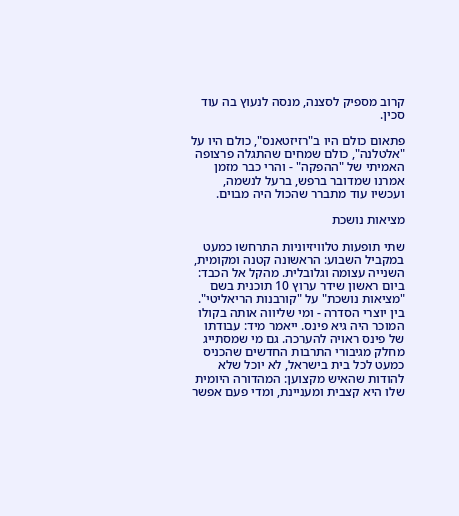קרוב מספיק לסצנה, מנסה לנעוץ בה עוד סכין.

פתאום כולם היו ב"רזיזטאנס", כולם היו על "אלטלנה", כולם שמחים שהתגלה פרצופה האמיתי של "ההפקה" - והרי כבר מזמן אמרנו שמדובר ברפש, ברעל לנשמה, ועכשיו עוד מתברר שהכול היה מבוים.

מציאות נושכת

שתי תופעות טלוויזיוניות התרחשו כמעט במקביל השבוע: הראשונה קטנה ומקומית, השנייה עצומה וגלובלית. מהקל אל הכבד: ביום ראשון שידר ערוץ 10 תוכנית בשם "מציאות נושכת" על "קורבנות הריאליטי". בין יוצרי הסדרה - ומי שליווה אותה בקולו המוכר היה גיא פינס. ייאמר מיד: עבודתו של פינס ראויה להערכה. גם מי שמסתייג מחלק מגיבורי התרבות החדשים שהכניס כמעט לכל בית בישראל, לא יוכל שלא להודות שהאיש מקצוען: המהדורה היומית שלו היא קצבית ומעניינת, ומדי פעם אפשר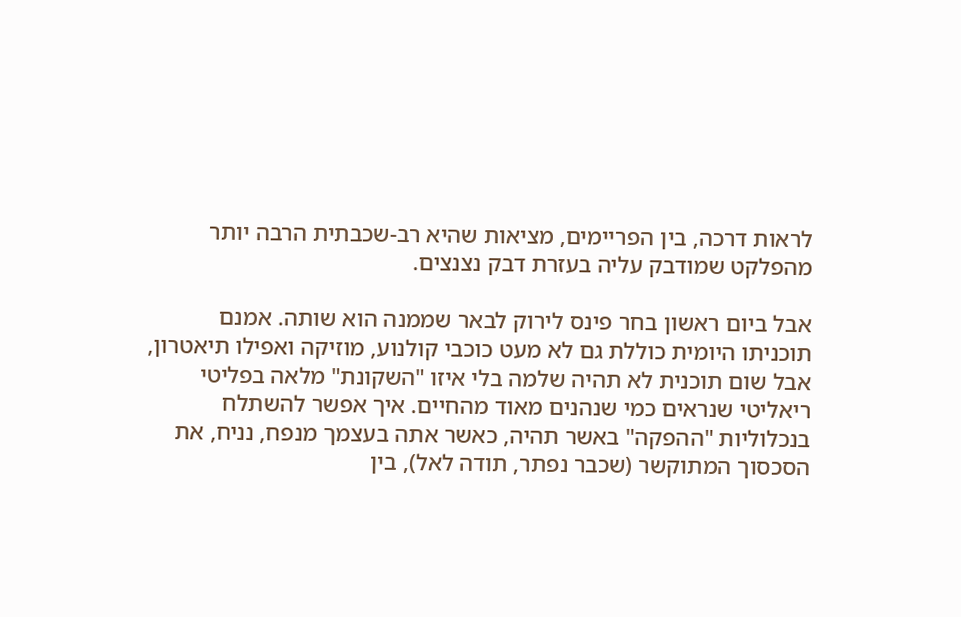לראות דרכה, בין הפריימים, מציאות שהיא רב-שכבתית הרבה יותר מהפלקט שמודבק עליה בעזרת דבק נצנצים.

אבל ביום ראשון בחר פינס לירוק לבאר שממנה הוא שותה. אמנם תוכניתו היומית כוללת גם לא מעט כוכבי קולנוע, מוזיקה ואפילו תיאטרון, אבל שום תוכנית לא תהיה שלמה בלי איזו "השקונת" מלאה בפליטי ריאליטי שנראים כמי שנהנים מאוד מהחיים. איך אפשר להשתלח בנכלוליות "ההפקה" באשר תהיה, כאשר אתה בעצמך מנפח, נניח, את הסכסוך המתוקשר (שכבר נפתר, תודה לאל), בין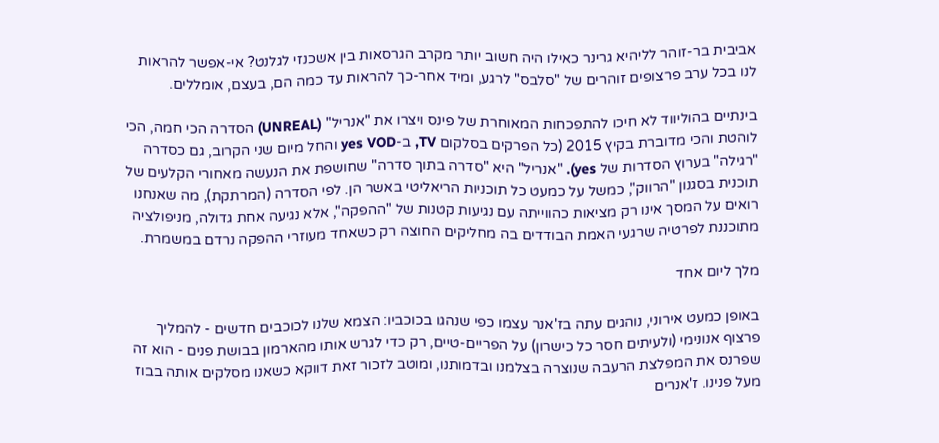אביבית בר-זוהר לליהיא גרינר כאילו היה חשוב יותר מקרב הגרסאות בין אשכנזי לגלנט? אי-אפשר להראות לנו בכל ערב פרצופים זוהרים של "סלבס" לרגע, ומיד אחר-כך להראות עד כמה הם, בעצם, אומללים.

בינתיים בהוליווד לא חיכו להתפכחות המאוחרת של פינס ויצרו את "אנריל" (UNREAL) הסדרה הכי חמה, הכי לוהטת והכי מדוברת בקיץ 2015 (כל הפרקים בסלקום TV, ב-yes VOD והחל מיום שני הקרוב, גם כסדרה "רגילה" בערוץ הסדרות של yes). "אנריל" היא "סדרה בתוך סדרה" שחושפת את הנעשה מאחורי הקלעים של תוכנית בסגנון "הרווק", כמשל על כמעט כל תוכניות הריאליטי באשר הן. לפי הסדרה (המרתקת), מה שאנחנו רואים על המסך אינו רק מציאות כהווייתה עם נגיעות קטנות של "ההפקה", אלא נגיעה אחת גדולה, מניפולציה מתוכננת לפרטיה שרגעי האמת הבודדים בה מחליקים החוצה רק כשאחד מעוזרי ההפקה נרדם במשמרת.

מלך ליום אחד

באופן כמעט אירוני, נוהגים עתה בז'אנר עצמו כפי שנהגו בכוכביו: הצמא שלנו לכוכבים חדשים - להמליך פרצוף אנונימי (ולעיתים חסר כל כישרון) על הפריים-טיים, רק כדי לגרש אותו מהארמון בבושת פנים - הוא זה שפרנס את המפלצת הרעבה שנוצרה בצלמנו ובדמותנו, ומוטב לזכור זאת דווקא כשאנו מסלקים אותה בבוז מעל פנינו. ז'אנרים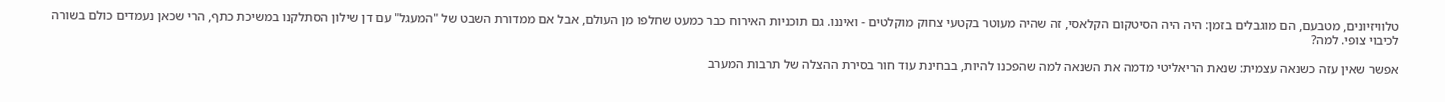טלוויזיונים, מטבעם, הם מוגבלים בזמן: היה היה הסיטקום הקלאסי, זה שהיה מעוטר בקטעי צחוק מוקלטים - ואיננו. גם תוכניות האירוח כבר כמעט שחלפו מן העולם, אבל אם ממדורת השבט של "המעגל" עם דן שילון הסתלקנו במשיכת כתף, הרי שכאן נעמדים כולם בשורה לכיבוי צופי. למה?

אפשר שאין עזה כשנאה עצמית: שנאת הריאליטי מדמה את השנאה למה שהפכנו להיות, בבחינת עוד חור בסירת ההצלה של תרבות המערב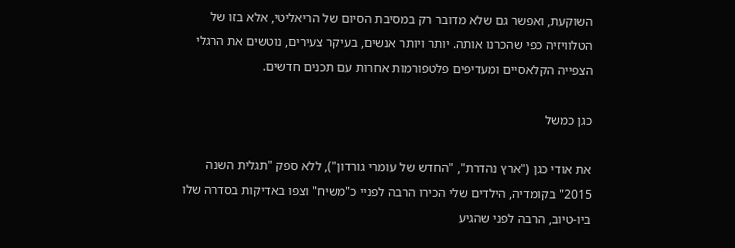השוקעת, ואפשר גם שלא מדובר רק במסיבת הסיום של הריאליטי, אלא בזו של הטלוויזיה כפי שהכרנו אותה. יותר ויותר אנשים, בעיקר צעירים, נוטשים את הרגלי הצפייה הקלאסיים ומעדיפים פלטפורמות אחרות עם תכנים חדשים.

כגן כמשל

את אודי כגן ("ארץ נהדרת", "החדש של עומרי גורדון"), ללא ספק "תגלית השנה 2015" בקומדיה, הילדים שלי הכירו הרבה לפניי כ"משיח" וצפו באדיקות בסדרה שלו ביו-טיוב, הרבה לפני שהגיע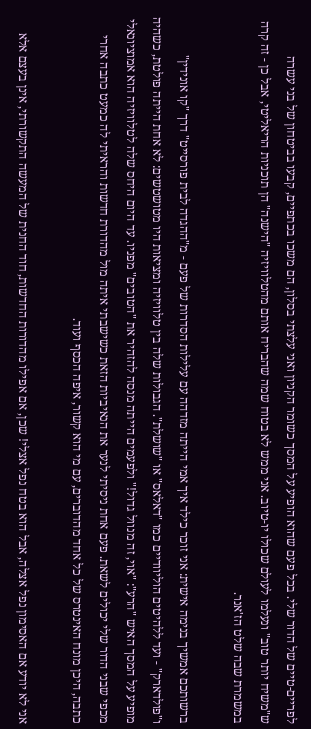לפריים-טיים של הדור שלי. בכל פעם שהוא הופיע על המסך כשומר הקניון ואני עלצתי בסלון, הם משכו בכתפיים, קבעו בביטחון של בני עשרה ש"משיח יותר טוב" ונעלמו לעולם שכולו יו-טיוב. אני ממש לא בטוח שמה שהבריח אותם מהטלוויזיה "הישנה" הן תוכניות הריאליטי, אבל כן - זה קרה במשמרת שבה שלט הז'אנר.

ברשותכם אמשיך בנימה אישית: אני זוכר כילד איך אמי הייתה מזדהה עם עלילות הסדרות של פעם - מ"ההגדה לבית פורסייט" דרך "קו אונידין" ו"פולדארק" - ועד ללהיטים הוליוודיים כמו "דאלאס" או "שושלת". הגבולות שלה בין טלוויזיה ומציאות היו מטושטשים: לא אחת הייתה פולטת, כשהיה מופיע על המסך האיש "הרע": "אוי, זה מנוול גדול!" ולפעמים הייתה מנסה להזהיר את "הטובים" מפניו. עד היום היחס שלה לטלוויזיה הוא אמוציונאלי מכפי שבני הדור שלי יכולים לשאת. פעם אחת ניסיתי לנער את הנאיביות הזאת כשישבתי איתה מול מהדורת חדשות והראיתי לה כמעט כתבה אחרי כתבה, היכן מונח האינטרס של כל אחד מהדוברים, עם מי הוא קשור, איפה הכסף ועוד.

אני לא יודע אם האסימון נפל אצלה, אבל הוא בטח נפל אצלי! שכן, אם אפילו מהדורות החדשות, חוד החנית של המעשה התקשורתי, אינן בעצם אלא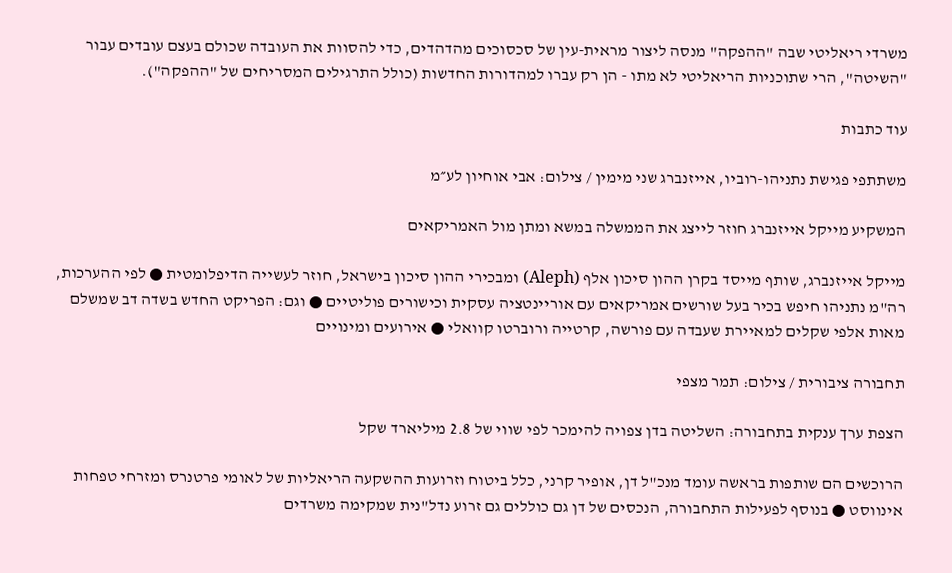משרדי ריאליטי שבה "ההפקה" מנסה ליצור מראית-עין של סכסוכים מהדהדים, כדי להסוות את העובדה שכולם בעצם עובדים עבור "השיטה", הרי שתוכניות הריאליטי לא מתו - הן רק עברו למהדורות החדשות (כולל התרגילים המסריחים של "ההפקה").

עוד כתבות

משתתפי פגישת נתניהו-רוביו, אייזנברג שני מימין / צילום: אבי אוחיון לע״מ

המשקיע מייקל אייזנברג חוזר לייצג את הממשלה במשא ומתן מול האמריקאים

מייקל אייזנברג, שותף מייסד בקרן ההון סיכון אלף (Aleph) ומבכירי ההון סיכון בישראל, חוזר לעשייה הדיפלומטית ● לפי ההערכות, רה"מ נתניהו חיפש בכיר בעל שורשים אמריקאים עם אוריינטציה עסקית וכישורים פוליטיים ● וגם: הפריקט החדש בשדה דב שמשלם מאות אלפי שקלים למאיירת שעבדה עם פורשה, קרטייה ורוברטו קוואלי ● אירועים ומינויים

תחבורה ציבורית / צילום: תמר מצפי

הצפת ערך ענקית בתחבורה: השליטה בדן צפויה להימכר לפי שווי של 2.8 מיליארד שקל

הרוכשים הם שותפות בראשה עומד מנכ"ל דן, אופיר קרני, כלל ביטוח וזרועות ההשקעה הריאליות של לאומי פרטנרס ומזרחי טפחות אינווסט ● בנוסף לפעילות התחבורה, הנכסים של דן גם כוללים גם זרוע נדל"נית שמקימה משרדים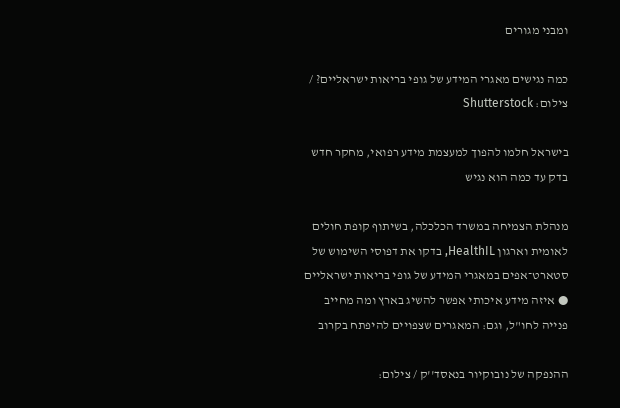ומבני מגורים

כמה נגישים מאגרי המידע של גופי בריאות ישראליים? / צילום: Shutterstock

בישראל חלמו להפוך למעצמת מידע רפואי, מחקר חדש בדק עד כמה הוא נגיש

מנהלת הצמיחה במשרד הכלכלה, בשיתוף קופת חולים לאומית וארגון HealthIL, בדקו את דפוסי השימוש של סטארט־אפים במאגרי המידע של גופי בריאות ישראליים ● איזה מידע איכותי אפשר להשיג בארץ ומה מחייב פנייה לחו"ל, וגם: המאגרים שצפויים להיפתח בקרוב

ההנפקה של נובוקיור בנאסד''ק / צילום: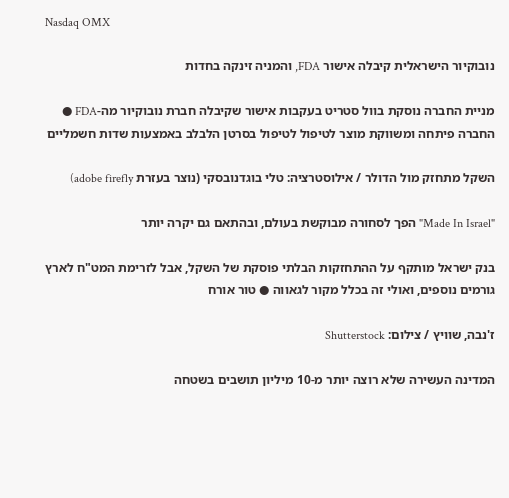Nasdaq OMX

נובוקיור הישראלית קיבלה אישור FDA, והמניה זינקה בחדות

מניית החברה נוסקת בוול סטריט בעקבות אישור שקיבלה חברת נובוקיור מה-FDA ● החברה פיתחה ומשווקת מוצר לטיפול לטיפול בסרטן הלבלב באמצעות שדות חשמליים

השקל מתחזק מול הדולר / אילוסטרציה: טלי בוגדנובסקי (נוצר בעזרת adobe firefly)

"Made In Israel" הפך לסחורה מבוקשת בעולם, ובהתאם גם יקרה יותר

בנק ישראל מותקף על ההתחזקות הבלתי פוסקת של השקל, אבל לזרימת המט"ח לארץ גורמים נוספים, ואולי זה בכלל מקור לגאווה ● טור אורח

ז'נבה, שוויץ / צילום: Shutterstock

המדינה העשירה שלא רוצה יותר מ-10 מיליון תושבים בשטחה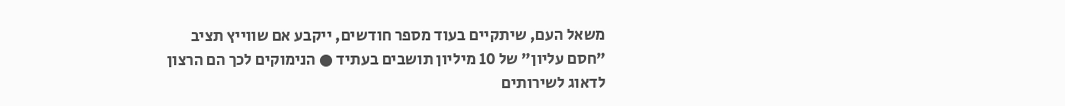משאל העם, שיתקיים בעוד מספר חודשים, ייקבע אם שווייץ תציב "חסם עליון" של 10 מיליון תושבים בעתיד ● הנימוקים לכך הם הרצון לדאוג לשירותים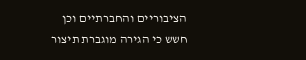הציבוריים והחברתיים וכן חשש כי הגירה מוגברת תיצור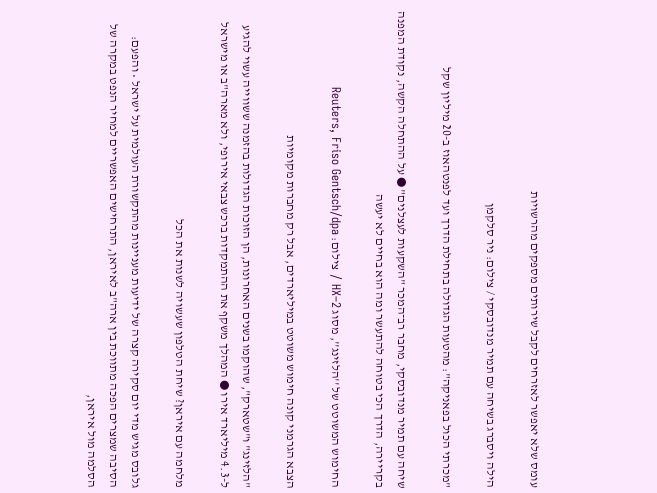עומס שלא יאפשר לאזרחים לקבל שירותים מספקים מהרשויות

הילה ויסברג בשיחה עם תמיר מנדובסקי / צילום: ניר סלקמן

"מכרתי הכול בפאניקה": מהטעות הגדולה בתחילת הדרך ועד לפנטהאוז ב-20 מיליון שקל

שיחה עם תמיר מנדובסקי, מחבר רב־המכר "השקעות לעצלנים" ● על ההתחלה הקשה, נקודת המפנה בקריירה, הדרך הכי בטוחה להתעשר ומה הוא בחיים לא יעשה

החימוש המשוטט של ''הלזינג'', מסוג HX–2 / צילום: Reuters, Friso Gentsch/dpa

הצבא הגרמני קונה חימוש משוטט במיליארדים, אבל רק מחברות מקומיות

"הלזינג" ו"שטארק", שהוקמו בשנים האחרונות, הן הזוכות הגדולות בהזמנה ששווייה עשוי להגיע ל-4.3 מיליארד אירו ● המהלך משקף את ההתמקדות ברכש צבאי אירופי, ולא מארה"ב או מישראל

מלחמה עם איראן? שיחת הטלפון שעשויה לשנות את הכל

גלובס מגיש מדי יום סקירה קצרה של ידיעות מעניינות מהתקשורת העולמית על ישראל • והפעם: הסיבה שמצרים הפכה מתווכת בין ארה"ב לאיראן, התרחישים האפשריים למחיר הנפט במקרה של הסלמה מול איראן,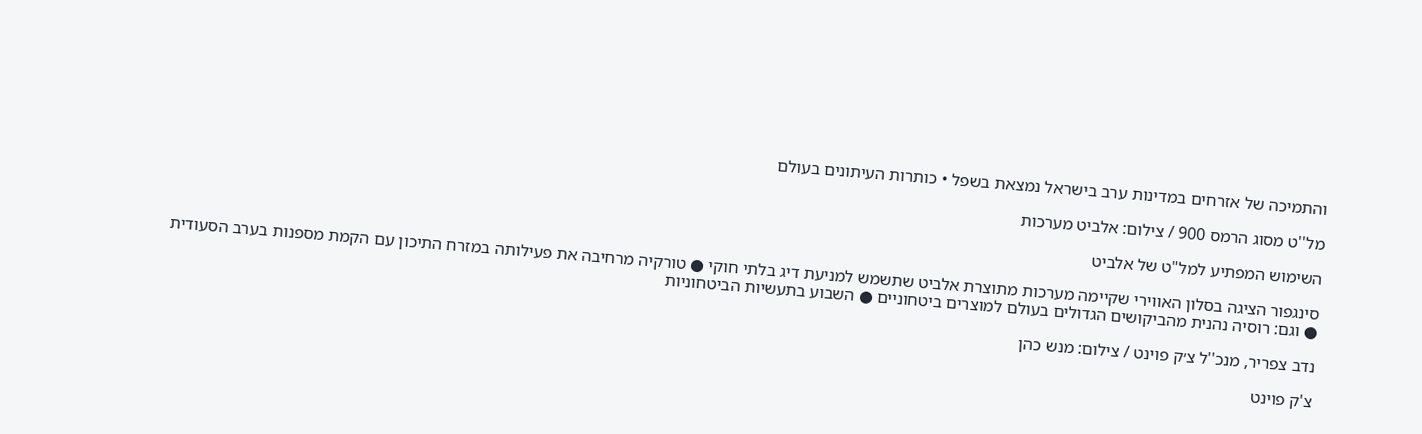והתמיכה של אזרחים במדינות ערב בישראל נמצאת בשפל • כותרות העיתונים בעולם

מל''ט מסוג הרמס 900 / צילום: אלביט מערכות

השימוש המפתיע למל"ט של אלביט

סינגפור הציגה בסלון האווירי שקיימה מערכות מתוצרת אלביט שתשמש למניעת דיג בלתי חוקי ● טורקיה מרחיבה את פעילותה במזרח התיכון עם הקמת מספנות בערב הסעודית ● וגם: רוסיה נהנית מהביקושים הגדולים בעולם למוצרים ביטחוניים ● השבוע בתעשיות הביטחוניות

נדב צפריר, מנכ''ל צ׳ק פוינט / צילום: מנש כהן

צ'ק פוינט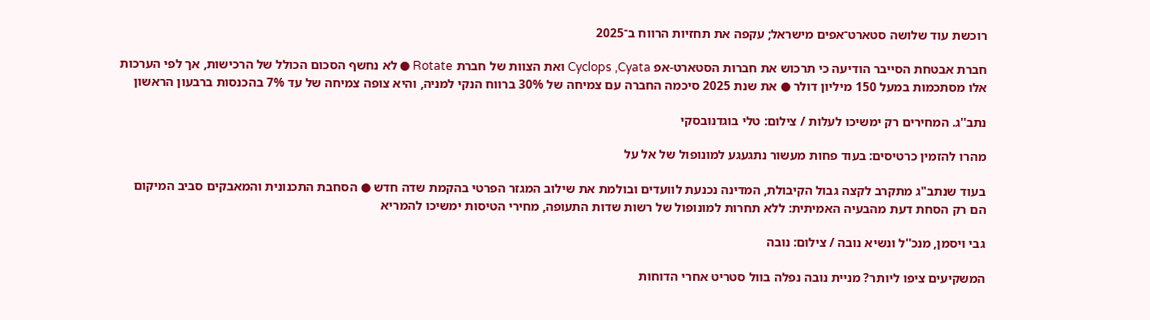רוכשת עוד שלושה סטארט־אפים מישראל; עקפה את תחזיות הרווח ב־2025

חברת אבטחת הסייבר הודיעה כי תרכוש את חברות הסטארט-אפ Cyclops ,Cyata ואת הצוות של חברת Rotate ● לא נחשף הסכום הכולל של הרכישות, אך לפי הערכות אלו מסתכמות במעל 150 מיליון דולר ● את שנת 2025 סיכמה החברה עם צמיחה של 30% ברווח הנקי למניה, והיא צופה צמיחה של עד 7% בהכנסות ברבעון הראשון

נתב''ג. המחירים רק ימשיכו לעלות / צילום: טלי בוגדנובסקי

מהרו להזמין כרטיסים: בעוד פחות מעשור נתגעגע למונופול של אל על

בעוד שנתב"ג מתקרב לקצה גבול הקיבולת, המדינה נכנעת לוועדים ובולמת את שילוב המגזר הפרטי בהקמת שדה חדש ● הסחבת התכנונית והמאבקים סביב המיקום הם רק הסחת דעת מהבעיה האמיתית: ללא תחרות למונופול של רשות שדות התעופה, מחירי הטיסות ימשיכו להמריא

גבי ויסמן, מנכ''ל ונשיא נובה / צילום: נובה

המשקיעים ציפו ליותר? מניית נובה נפלה בוול סטריט אחרי הדוחות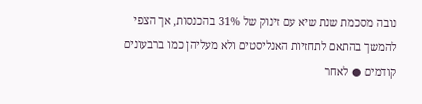נובה מסכמת שנת שיא עם זינוק של 31% בהכנסות, אך הצפי להמשך בהתאם לתחזיות האנליסטים ולא מעליהן כמו ברבעונים קודמים ● לאחר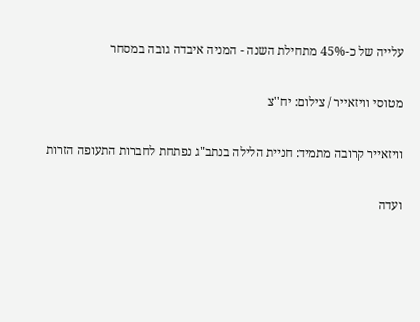עלייה של כ-45% מתחילת השנה - המניה איבדה גובה במסחר

מטוסי וויזאייר / צילום: יח''צ

וויזאייר קרובה מתמיד: חניית הלילה בנתב"ג נפתחת לחברות התעופה הזרות

ועדה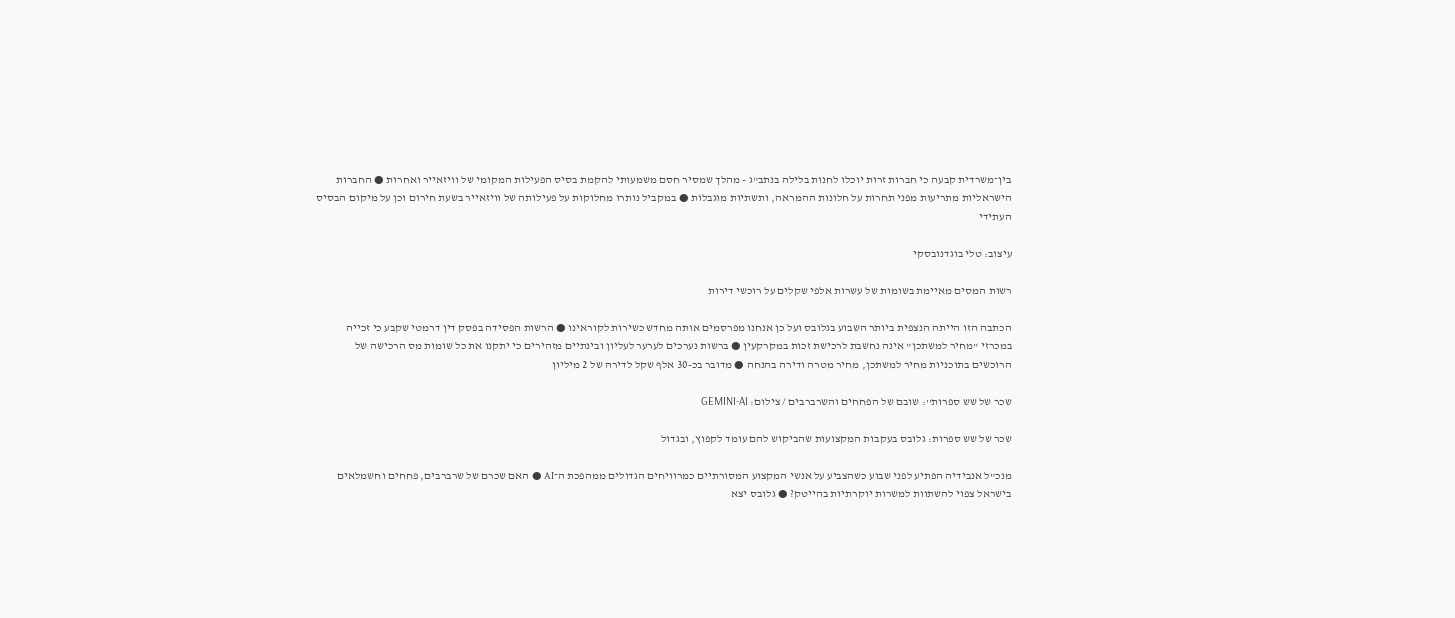בין־משרדית קבעה כי חברות זרות יוכלו לחנות בלילה בנתב"ג - מהלך שמסיר חסם משמעותי להקמת בסיס הפעילות המקומי של וויזאייר ואחרות ● החברות הישראליות מתריעות מפני תחרות על חלונות ההמראה, ותשתיות מוגבלות ● במקביל נותרו מחלוקות על פעילותה של וויזאייר בשעת חירום וכן על מיקום הבסיס העתידי

עיצוב: טלי בוגדנובסקי

רשות המסים מאיימת בשומות של עשרות אלפי שקלים על רוכשי דירות

הכתבה הזו הייתה הנצפית ביותר השבוע בגלובס ועל כן אנחנו מפרסמים אותה מחדש כשירות לקוראינו ● הרשות הפסידה בפסק דין דרמטי שקבע כי זכייה במכרזי "מחיר למשתכן" אינה נחשבת לרכישת זכות במקרקעין ● ברשות נערכים לערער לעליון ובינתיים מזהירים כי יתקנו את כל שומות מס הרכישה של הרוכשים בתוכניות מחיר למשתכן, מחיר מטרה ודירה בהנחה ● מדובר בכ-30 אלף שקל לדירה של 2 מיליון

שכר של שש ספרות'': שובם של הפחחים והשרברבים / צילום: GEMINI-AI

שכר של שש ספרות: גלובס בעקבות המקצועות שהביקוש להם עומד לקפוץ, ובגדול

מנכ"ל אנבידיה הפתיע לפני שבוע כשהצביע על אנשי המקצוע המסורתיים כמרוויחים הגדולים ממהפכת ה־AI ● האם שכרם של שרברבים, פחחים וחשמלאים בישראל צפוי להשתוות למשרות יוקרתיות בהייטק? ● גלובס יצא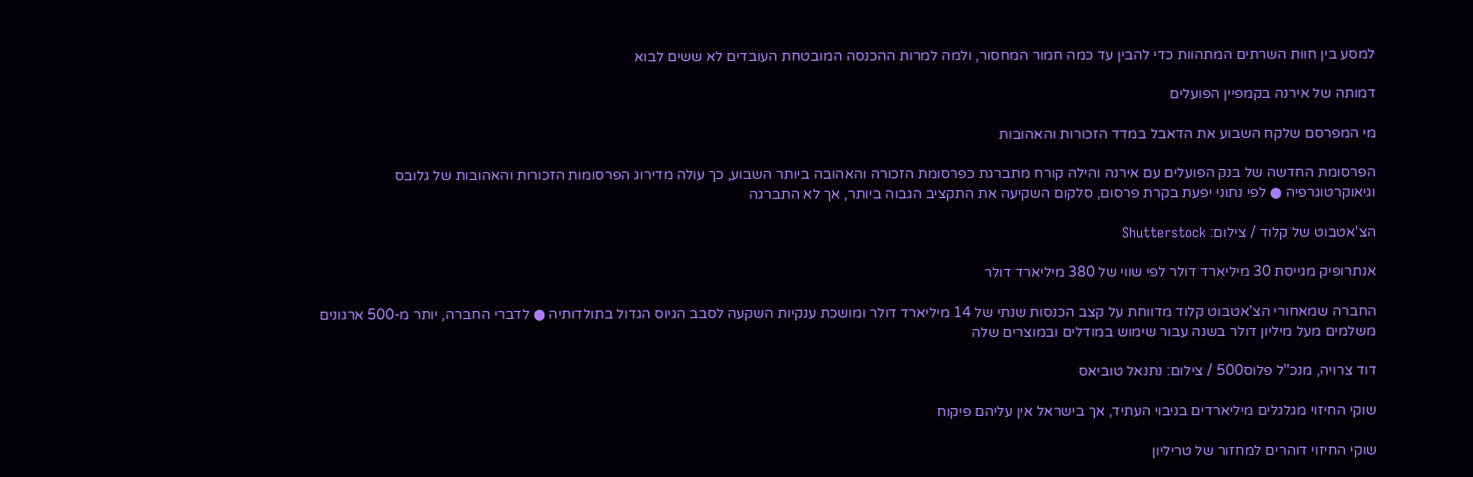למסע בין חוות השרתים המתהוות כדי להבין עד כמה חמור המחסור, ולמה למרות ההכנסה המובטחת העובדים לא ששים לבוא

דמותה של אירנה בקמפיין הפועלים

מי המפרסם שלקח השבוע את הדאבל במדד הזכורות והאהובות

הפרסומת החדשה של בנק הפועלים עם אירנה והילה קורח מתברגת כפרסומת הזכורה והאהובה ביותר השבוע, כך עולה מדירוג הפרסומות הזכורות והאהובות של גלובס וגיאוקרטוגרפיה ● לפי נתוני יפעת בקרת פרסום, סלקום השקיעה את התקציב הגבוה ביותר, אך לא התברגה

הצ'אטבוט של קלוד / צילום: Shutterstock

אנתרופיק מגייסת 30 מיליארד דולר לפי שווי של 380 מיליארד דולר

החברה שמאחורי הצ'אטבוט קלוד מדווחת על קצב הכנסות שנתי של 14 מיליארד דולר ומושכת ענקיות השקעה לסבב הגיוס הגדול בתולדותיה ● לדברי החברה, יותר מ-500 ארגונים משלמים מעל מיליון דולר בשנה עבור שימוש במודלים ובמוצרים שלה

דוד צרויה, מנכ''ל פלוס500 / צילום: נתנאל טוביאס

שוקי החיזוי מגלגלים מיליארדים בניבוי העתיד, אך בישראל אין עליהם פיקוח

שוקי החיזוי דוהרים למחזור של טריליון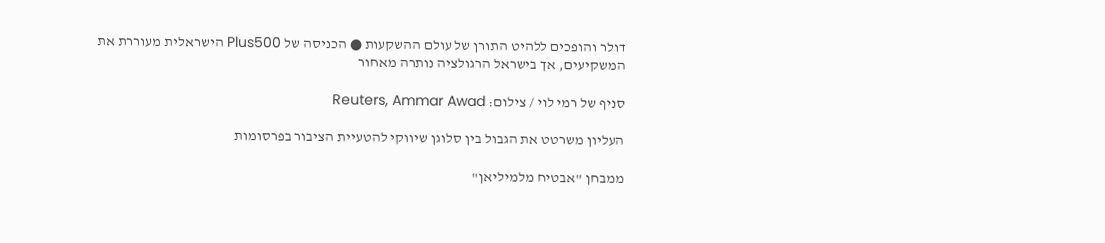דולר והופכים ללהיט התורן של עולם ההשקעות ● הכניסה של Plus500 הישראלית מעוררת את המשקיעים, אך בישראל הרגולציה נותרה מאחור

סניף של רמי לוי / צילום: Reuters, Ammar Awad

העליון משרטט את הגבול בין סלוגן שיווקי להטעיית הציבור בפרסומות

ממבחן "אבטיח מלמיליאן"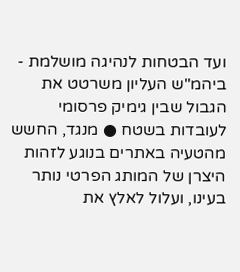ועד הבטחות לנהיגה מושלמת - ביהמ"ש העליון משרטט את הגבול שבין גימיק פרסומי לעובדות בשטח ● מנגד, החשש מהטעיה באתרים בנוגע לזהות היצרן של המותג הפרטי נותר בעינו, ועלול לאלץ את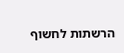הרשתות לחשוף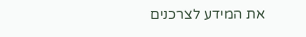את המידע לצרכנים